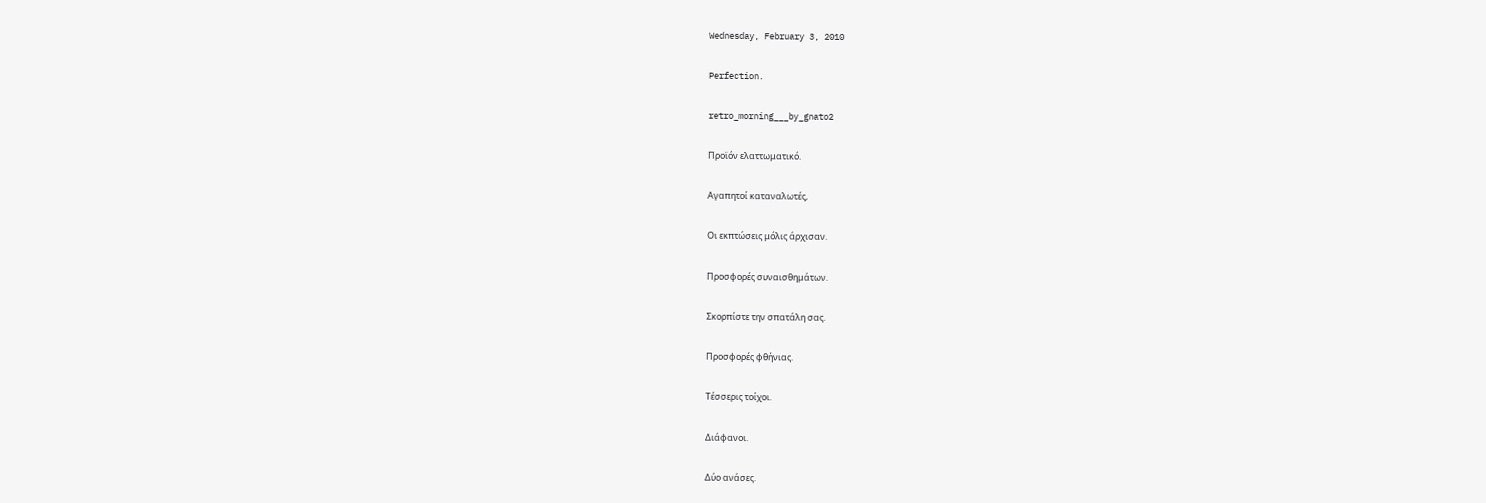Wednesday, February 3, 2010

Perfection.

retro_morning___by_gnato2

Προϊόν ελαττωματικό.

Αγαπητοί καταναλωτές,

Οι εκπτώσεις μόλις άρχισαν.

Προσφορές συναισθημάτων.

Σκορπίστε την σπατάλη σας.

Προσφορές φθήνιας.

Τέσσερις τοίχοι.

Διάφανοι.

Δύο ανάσες.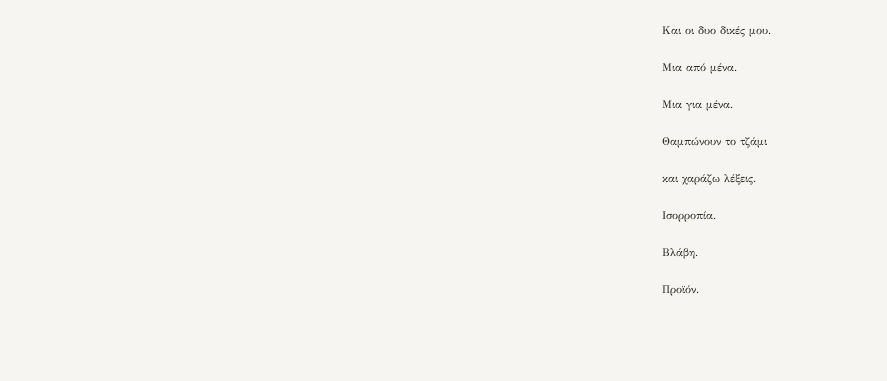Και οι δυο δικές μου.

Μια από μένα.

Μια για μένα.

Θαμπώνουν το τζάμι

και χαράζω λέξεις.

Ισορροπία.

Βλάβη.

Προϊόν.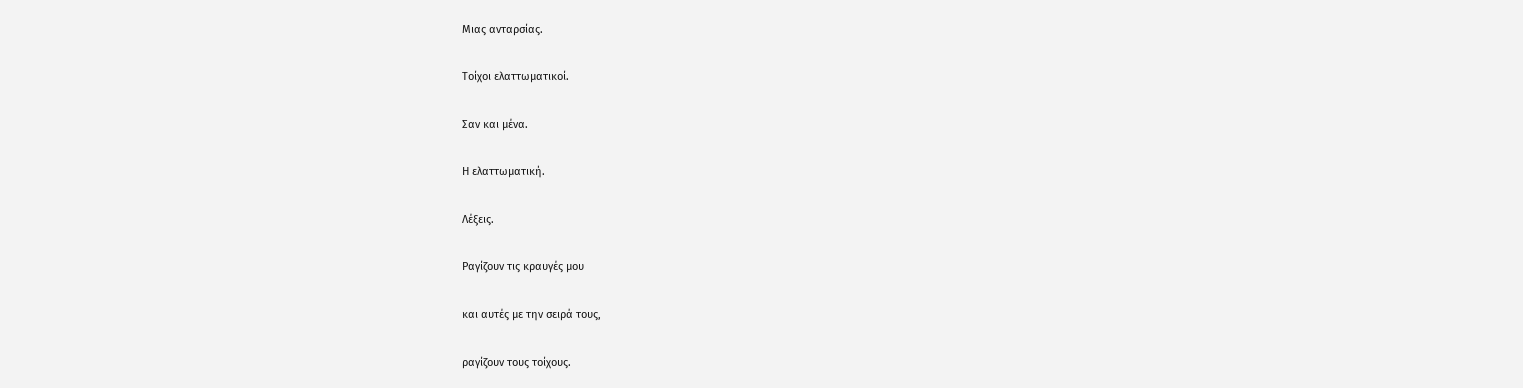Μιας ανταρσίας.

Τοίχοι ελαττωματικοί.

Σαν και μένα.

Η ελαττωματική.

Λέξεις.

Ραγίζουν τις κραυγές μου

και αυτές με την σειρά τους,

ραγίζουν τους τοίχους.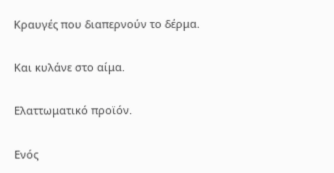Κραυγές που διαπερνούν το δέρμα.

Και κυλάνε στο αίμα.

Ελαττωματικό προϊόν.

Ενός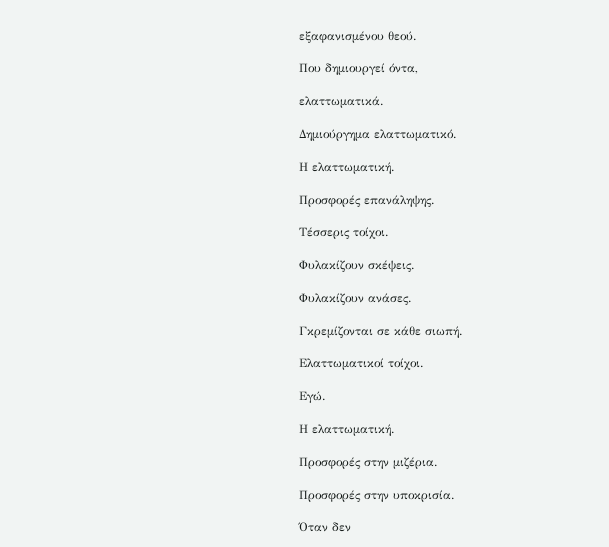εξαφανισμένου θεού.

Που δημιουργεί όντα,

ελαττωματικά.

Δημιούργημα ελαττωματικό.

Η ελαττωματική.

Προσφορές επανάληψης.

Τέσσερις τοίχοι.

Φυλακίζουν σκέψεις.

Φυλακίζουν ανάσες.

Γκρεμίζονται σε κάθε σιωπή.

Ελαττωματικοί τοίχοι.

Εγώ.

Η ελαττωματική.

Προσφορές στην μιζέρια.

Προσφορές στην υποκρισία.

Όταν δεν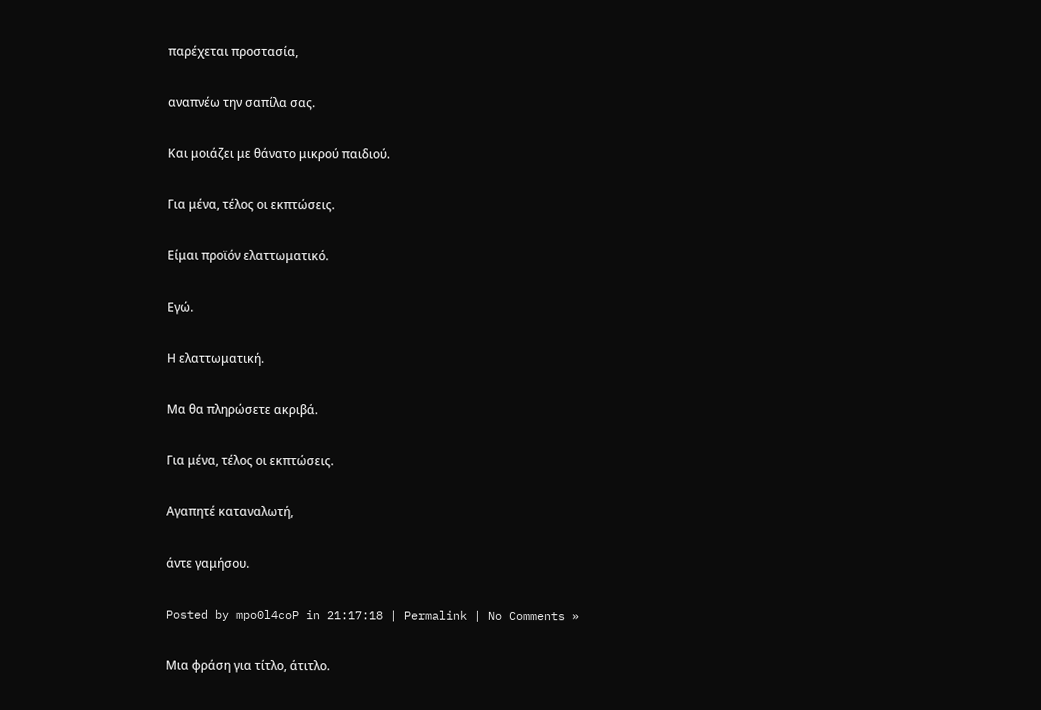παρέχεται προστασία,

αναπνέω την σαπίλα σας.

Και μοιάζει με θάνατο μικρού παιδιού.

Για μένα, τέλος οι εκπτώσεις.

Είμαι προϊόν ελαττωματικό.

Εγώ.

Η ελαττωματική.

Μα θα πληρώσετε ακριβά.

Για μένα, τέλος οι εκπτώσεις.

Αγαπητέ καταναλωτή,

άντε γαμήσου.

Posted by mpo0l4coP in 21:17:18 | Permalink | No Comments »

Μια φράση για τίτλο, άτιτλο.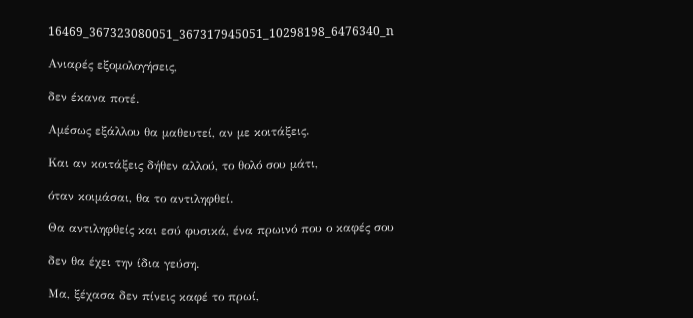16469_367323080051_367317945051_10298198_6476340_n

Ανιαρές εξομολογήσεις,

δεν έκανα ποτέ.

Αμέσως εξάλλου θα μαθευτεί, αν με κοιτάξεις.

Και αν κοιτάξεις δήθεν αλλού, το θολό σου μάτι,

όταν κοιμάσαι, θα το αντιληφθεί.

Θα αντιληφθείς και εσύ φυσικά, ένα πρωινό που ο καφές σου

δεν θα έχει την ίδια γεύση.

Μα, ξέχασα δεν πίνεις καφέ το πρωί,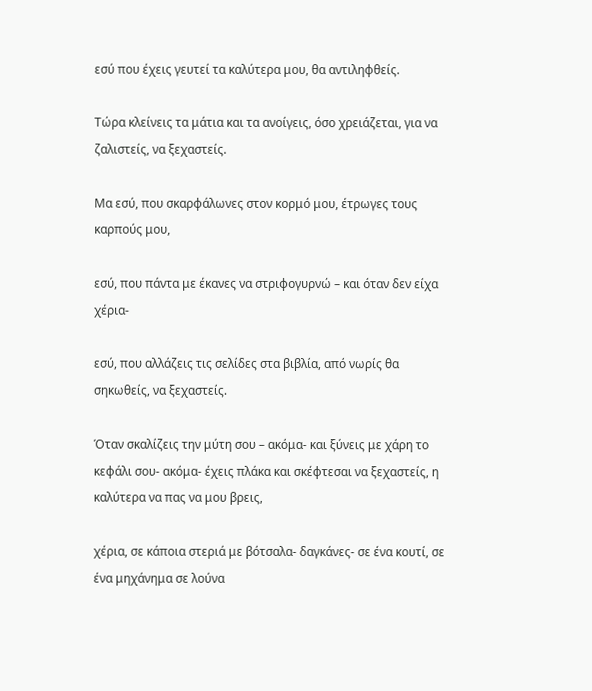εσύ που έχεις γευτεί τα καλύτερα μου, θα αντιληφθείς.

Τώρα κλείνεις τα μάτια και τα ανοίγεις, όσο χρειάζεται, για να ζαλιστείς, να ξεχαστείς.

Μα εσύ, που σκαρφάλωνες στον κορμό μου, έτρωγες τους καρπούς μου,

εσύ, που πάντα με έκανες να στριφογυρνώ – και όταν δεν είχα χέρια-

εσύ, που αλλάζεις τις σελίδες στα βιβλία, από νωρίς θα σηκωθείς, να ξεχαστείς.

Όταν σκαλίζεις την μύτη σου – ακόμα- και ξύνεις με χάρη το κεφάλι σου- ακόμα- έχεις πλάκα και σκέφτεσαι να ξεχαστείς, η καλύτερα να πας να μου βρεις,

χέρια, σε κάποια στεριά με βότσαλα- δαγκάνες- σε ένα κουτί, σε ένα μηχάνημα σε λούνα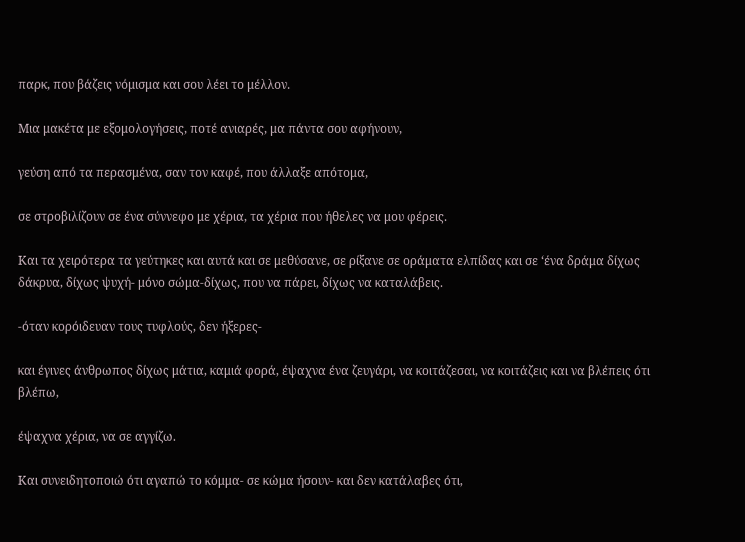παρκ, που βάζεις νόμισμα και σου λέει το μέλλον.

Μια μακέτα με εξομολογήσεις, ποτέ ανιαρές, μα πάντα σου αφήνουν,

γεύση από τα περασμένα, σαν τον καφέ, που άλλαξε απότομα,

σε στροβιλίζουν σε ένα σύννεφο με χέρια, τα χέρια που ήθελες να μου φέρεις.

Και τα χειρότερα τα γεύτηκες και αυτά και σε μεθύσανε, σε ρίξανε σε οράματα ελπίδας και σε ‘ένα δράμα δίχως δάκρυα, δίχως ψυχή- μόνο σώμα-δίχως, που να πάρει, δίχως να καταλάβεις.

-όταν κορόιδευαν τους τυφλούς, δεν ήξερες-

και έγινες άνθρωπος δίχως μάτια, καμιά φορά, έψαχνα ένα ζευγάρι, να κοιτάζεσαι, να κοιτάζεις και να βλέπεις ότι βλέπω,

έψαχνα χέρια, να σε αγγίζω.

Και συνειδητοποιώ ότι αγαπώ το κόμμα- σε κώμα ήσουν- και δεν κατάλαβες ότι,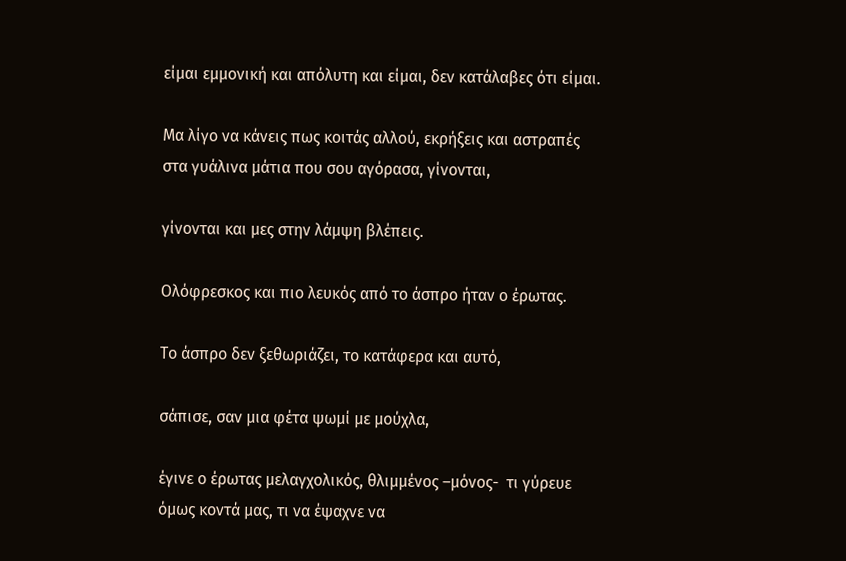είμαι εμμονική και απόλυτη και είμαι, δεν κατάλαβες ότι είμαι.

Μα λίγο να κάνεις πως κοιτάς αλλού, εκρήξεις και αστραπές στα γυάλινα μάτια που σου αγόρασα, γίνονται,

γίνονται και μες στην λάμψη βλέπεις.

Ολόφρεσκος και πιο λευκός από το άσπρο ήταν ο έρωτας.

Το άσπρο δεν ξεθωριάζει, το κατάφερα και αυτό,

σάπισε, σαν μια φέτα ψωμί με μούχλα,

έγινε ο έρωτας μελαγχολικός, θλιμμένος –μόνος-  τι γύρευε όμως κοντά μας, τι να έψαχνε να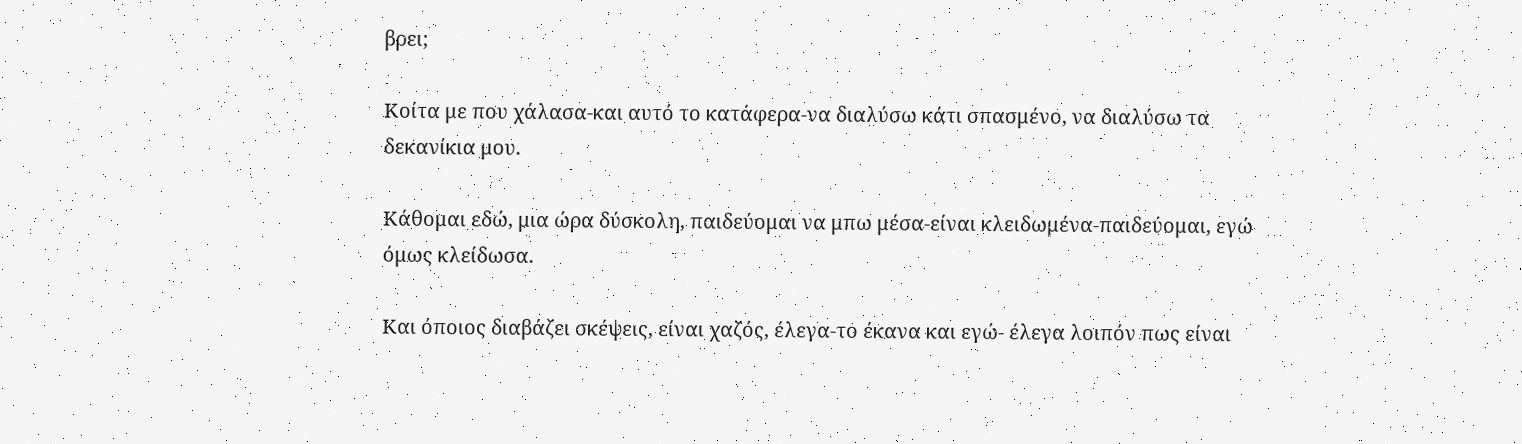βρει;

Κοίτα με που χάλασα-και αυτό το κατάφερα-να διαλύσω κάτι σπασμένο, να διαλύσω τα δεκανίκια μου.

Κάθομαι εδώ, μια ώρα δύσκολη, παιδεύομαι να μπω μέσα-είναι κλειδωμένα-παιδεύομαι, εγώ όμως κλείδωσα.

Και όποιος διαβάζει σκέψεις, είναι χαζός, έλεγα-το έκανα και εγώ- έλεγα λοιπόν πως είναι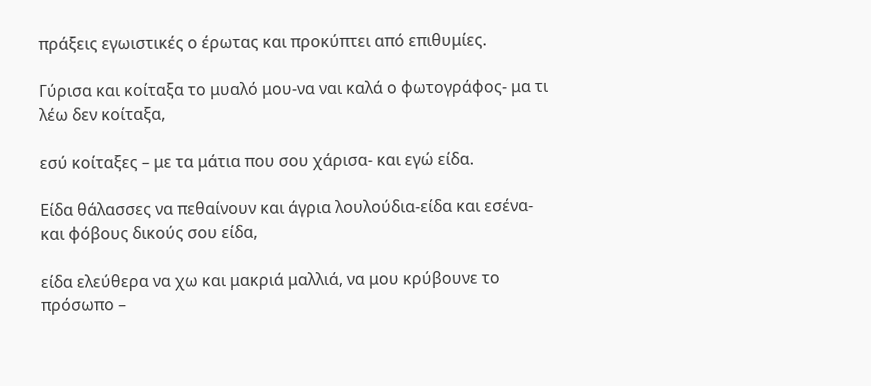πράξεις εγωιστικές ο έρωτας και προκύπτει από επιθυμίες.

Γύρισα και κοίταξα το μυαλό μου-να ναι καλά ο φωτογράφος- μα τι λέω δεν κοίταξα,

εσύ κοίταξες – με τα μάτια που σου χάρισα- και εγώ είδα.

Είδα θάλασσες να πεθαίνουν και άγρια λουλούδια-είδα και εσένα- και φόβους δικούς σου είδα,

είδα ελεύθερα να χω και μακριά μαλλιά, να μου κρύβουνε το πρόσωπο –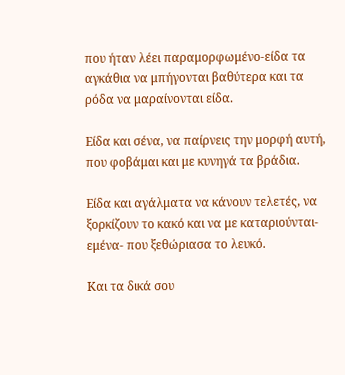που ήταν λέει παραμορφωμένο-είδα τα αγκάθια να μπήγονται βαθύτερα και τα ρόδα να μαραίνονται είδα.

Είδα και σένα, να παίρνεις την μορφή αυτή, που φοβάμαι και με κυνηγά τα βράδια.

Είδα και αγάλματα να κάνουν τελετές, να ξορκίζουν το κακό και να με καταριούνται-εμένα- που ξεθώριασα το λευκό.

Και τα δικά σου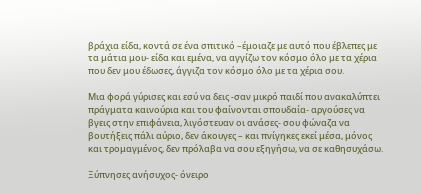βράχια είδα, κοντά σε ένα σπιτικό –έμοιαζε με αυτό που έβλεπες με τα μάτια μου- είδα και εμένα, να αγγίζω τον κόσμο όλο με τα χέρια που δεν μου έδωσες, άγγιζα τον κόσμο όλο με τα χέρια σου.

Μια φορά γύρισες και εσύ να δεις -σαν μικρό παιδί που ανακαλύπτει πράγματα καινούρια και του φαίνονται σπουδαία- αργούσες να βγεις στην επιφάνεια, λιγόστευαν οι ανάσες- σου φώναζα να βουτήξεις πάλι αύριο, δεν άκουγες – και πνίγηκες εκεί μέσα, μόνος και τρομαγμένος, δεν πρόλαβα να σου εξηγήσω, να σε καθησυχάσω.

Ξύπνησες ανήσυχος- όνειρο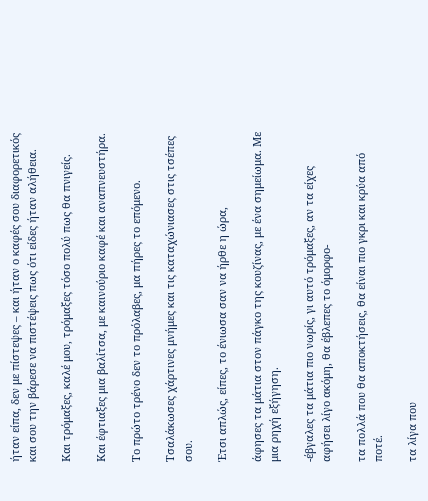ήταν είπα, δεν με πίστεψες – και ήταν ο καφές σου διαφορετικός και σου την βάρεσε να πιστέψεις πως ότι είδες ήταν αλήθεια.

Και τρόμαξες, καλέ μου, τρόμαξες τόσο πολύ πως θα πνιγείς.

Και έφτιαξες μια βαλίτσα, με καινούριο καφέ και αναπνευστήρα.

Το πρώτο τρένο δεν το πρόλαβες, μα πήρες το επόμενο.

Τσαλάκωσες χάρτινες μνήμες και τις καταχώνιασες στις τσέπες σου.

Έτσι απλώς, είπες, το ένιωσα σαν να ήρθε η ώρα,

άφησες τα μάτια στον πάγκο της κουζίνας, με ένα σημείωμα. Με μια ρηχή εξήγηση.

-έβγαλες τα μάτια πιο νωρίς, γι αυτό τρόμαξες, αν τα είχες αφήσει λίγο ακόμη, θα έβλεπες το όμορφο-

τα πολλά που θα αποκτήσεις, θα είναι πιο γκρι και κρύα από ποτέ.

τα λίγα που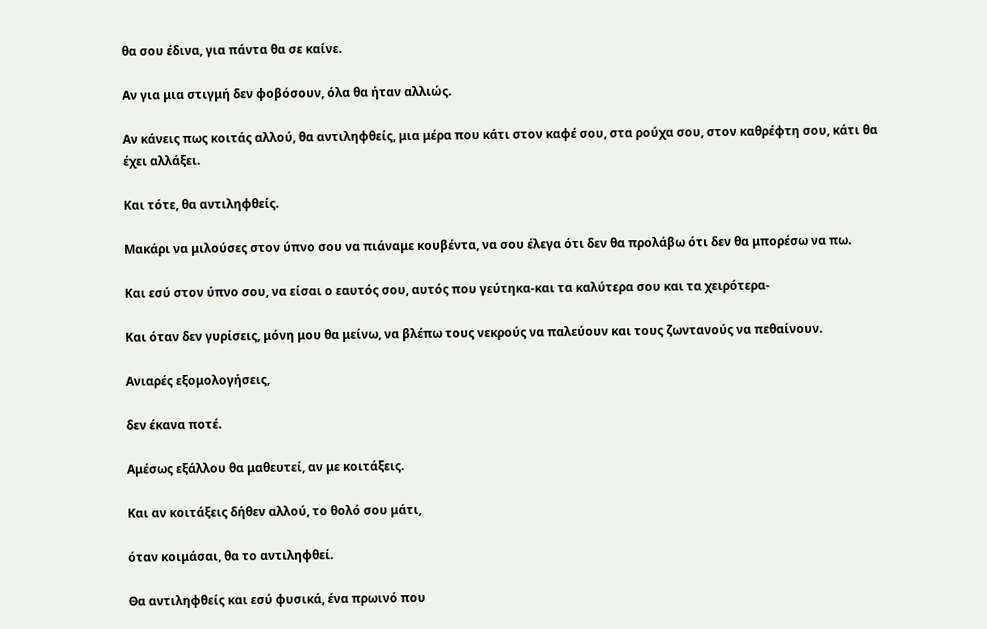θα σου έδινα, για πάντα θα σε καίνε.

Αν για μια στιγμή δεν φοβόσουν, όλα θα ήταν αλλιώς.

Αν κάνεις πως κοιτάς αλλού, θα αντιληφθείς, μια μέρα που κάτι στον καφέ σου, στα ρούχα σου, στον καθρέφτη σου, κάτι θα έχει αλλάξει.

Και τότε, θα αντιληφθείς.

Μακάρι να μιλούσες στον ύπνο σου να πιάναμε κουβέντα, να σου έλεγα ότι δεν θα προλάβω ότι δεν θα μπορέσω να πω.

Και εσύ στον ύπνο σου, να είσαι ο εαυτός σου, αυτός που γεύτηκα-και τα καλύτερα σου και τα χειρότερα-

Και όταν δεν γυρίσεις, μόνη μου θα μείνω, να βλέπω τους νεκρούς να παλεύουν και τους ζωντανούς να πεθαίνουν.

Ανιαρές εξομολογήσεις,

δεν έκανα ποτέ.

Αμέσως εξάλλου θα μαθευτεί, αν με κοιτάξεις.

Και αν κοιτάξεις δήθεν αλλού, το θολό σου μάτι,

όταν κοιμάσαι, θα το αντιληφθεί.

Θα αντιληφθείς και εσύ φυσικά, ένα πρωινό που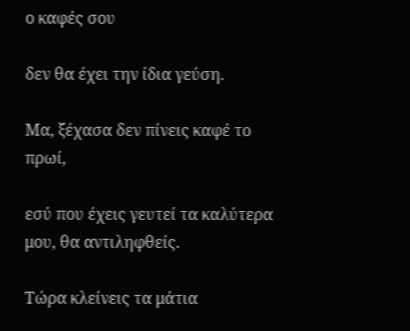ο καφές σου

δεν θα έχει την ίδια γεύση.

Μα, ξέχασα δεν πίνεις καφέ το πρωί,

εσύ που έχεις γευτεί τα καλύτερα μου, θα αντιληφθείς.

Τώρα κλείνεις τα μάτια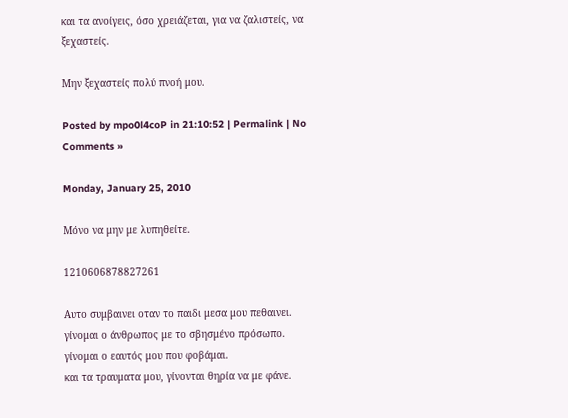και τα ανοίγεις, όσο χρειάζεται, για να ζαλιστείς, να ξεχαστείς.

Μην ξεχαστείς πολύ πνοή μου.

Posted by mpo0l4coP in 21:10:52 | Permalink | No Comments »

Monday, January 25, 2010

Μόνο να μην με λυπηθείτε.

1210606878827261

Aυτο συμβαινει οταν το παιδι μεσα μου πεθαινει.
γίνομαι ο άνθρωπος με το σβησμένο πρόσωπο.
γίνομαι ο εαυτός μου που φοβάμαι.
και τα τραυματα μου, γίνονται θηρία να με φάνε.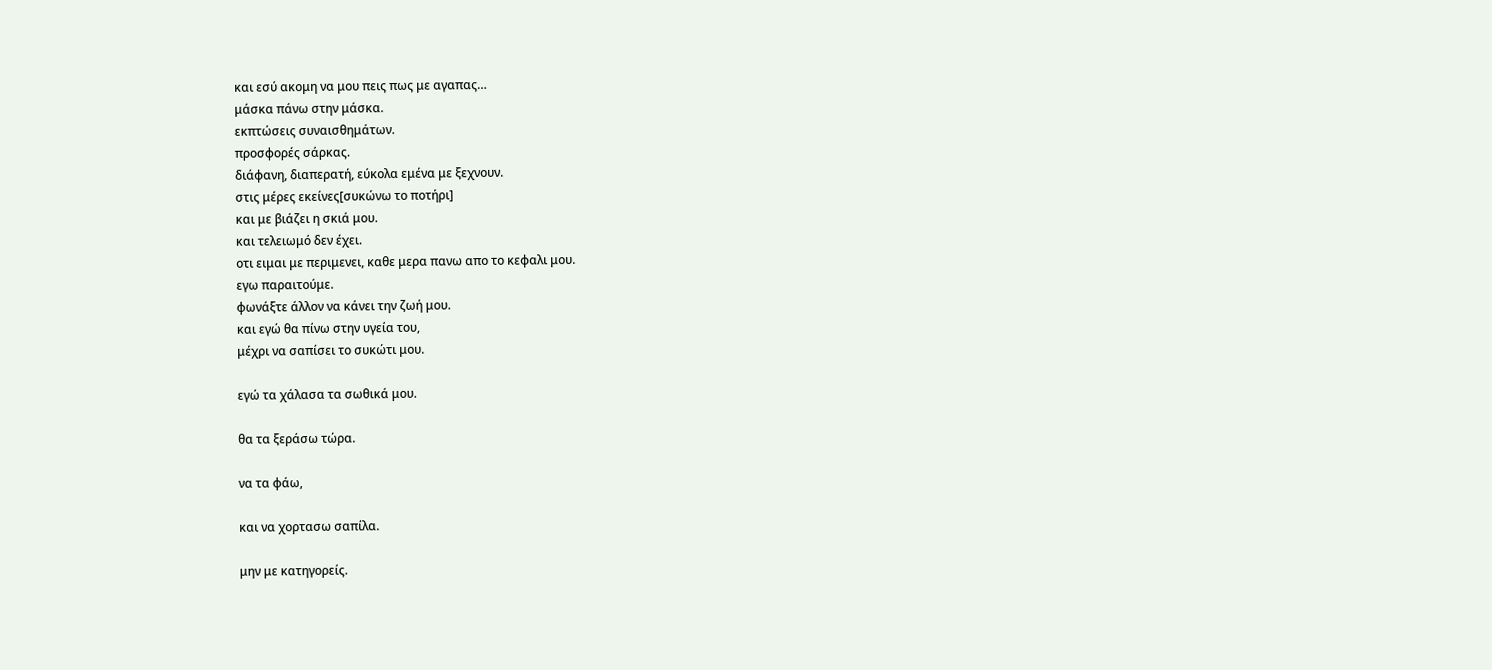και εσύ ακομη να μου πεις πως με αγαπας…
μάσκα πάνω στην μάσκα.
εκπτώσεις συναισθημάτων.
προσφορές σάρκας.
διάφανη, διαπερατή, εύκολα εμένα με ξεχνουν.
στις μέρες εκείνες[συκώνω το ποτήρι]
και με βιάζει η σκιά μου.
και τελειωμό δεν έχει.
οτι ειμαι με περιμενει, καθε μερα πανω απο το κεφαλι μου.
εγω παραιτούμε.
φωνάξτε άλλον να κάνει την ζωή μου.
και εγώ θα πίνω στην υγεία του,
μέχρι να σαπίσει το συκώτι μου.

εγώ τα χάλασα τα σωθικά μου.

θα τα ξεράσω τώρα.

να τα φάω,

και να χορτασω σαπίλα.

μην με κατηγορείς.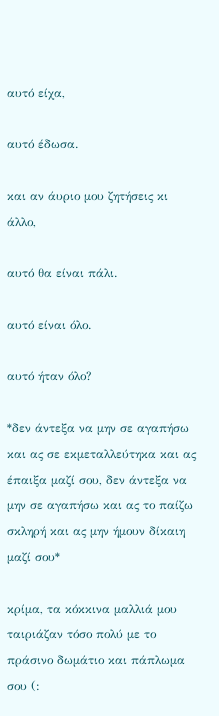αυτό είχα,

αυτό έδωσα.

και αν άυριο μου ζητήσεις κι άλλο,

αυτό θα είναι πάλι.

αυτό είναι όλο.

αυτό ήταν όλο?

*δεν άντεξα να μην σε αγαπήσω και ας σε εκμεταλλεύτηκα και ας έπαιξα μαζί σου, δεν άντεξα να μην σε αγαπήσω και ας το παίζω σκληρή και ας μην ήμουν δίκαιη μαζί σου*

κρίμα, τα κόκκινα μαλλιά μου ταιριάζαν τόσο πολύ με το πράσινο δωμάτιο και πάπλωμα σου (: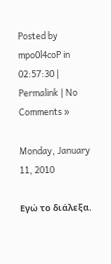Posted by mpo0l4coP in 02:57:30 | Permalink | No Comments »

Monday, January 11, 2010

Εγώ το διάλεξα.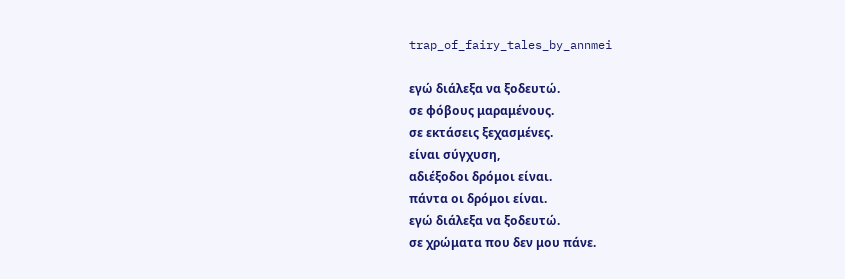trap_of_fairy_tales_by_annmei

εγώ διάλεξα να ξοδευτώ.
σε φόβους μαραμένους.
σε εκτάσεις ξεχασμένες.
είναι σύγχυση,
αδιέξοδοι δρόμοι είναι.
πάντα οι δρόμοι είναι.
εγώ διάλεξα να ξοδευτώ.
σε χρώματα που δεν μου πάνε.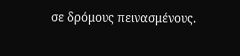σε δρόμους πεινασμένους.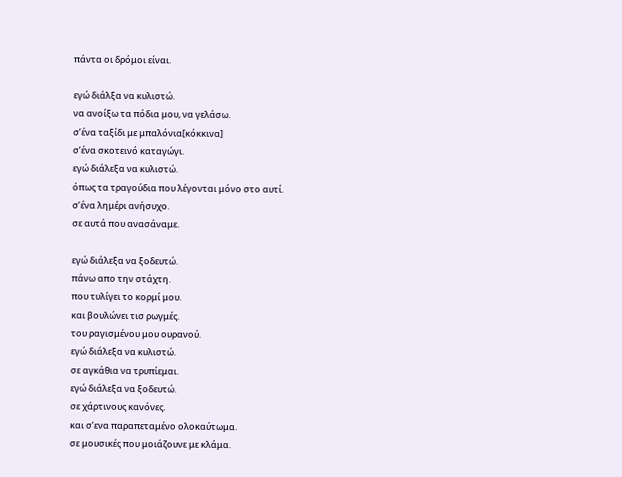πάντα οι δρόμοι είναι.

εγώ διάλξα να κυλιστώ.
να ανοίξω τα πόδια μου, να γελάσω.
σ’ένα ταξίδι με μπαλόνια[κόκκινα]
σ’ένα σκοτεινό καταγώγι.
εγώ διάλεξα να κυλιστώ.
όπως τα τραγούδια που λέγονται μόνο στο αυτί.
σ’ένα λημέρι ανήσυχο.
σε αυτά που ανασάναμε.

εγώ διάλεξα να ξοδευτώ.
πάνω απο την στάχτη.
που τυλίγει το κορμί μου.
και βουλώνει τισ ρωγμές.
του ραγισμένου μου ουρανού.
εγώ διάλεξα να κυλιστώ.
σε αγκάθια να τρυπίεμαι.
εγώ διάλεξα να ξοδευτώ.
σε χάρτινους κανόνες.
και σ’ενα παραπεταμένο ολοκαύτωμα.
σε μουσικές που μοιάζουνε με κλάμα.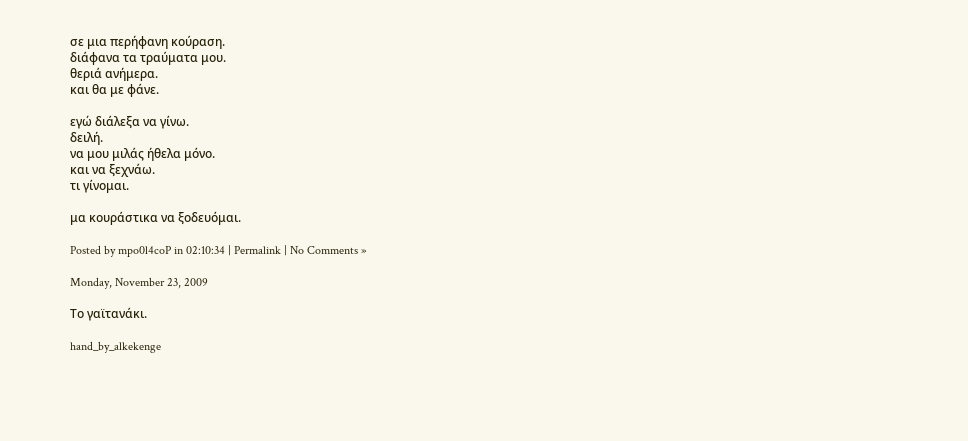σε μια περήφανη κούραση.
διάφανα τα τραύματα μου.
θεριά ανήμερα.
και θα με φάνε.

εγώ διάλεξα να γίνω.
δειλή.
να μου μιλάς ήθελα μόνο.
και να ξεχνάω.
τι γίνομαι.

μα κουράστικα να ξοδευόμαι.

Posted by mpo0l4coP in 02:10:34 | Permalink | No Comments »

Monday, November 23, 2009

Το γαϊτανάκι.

hand_by_alkekenge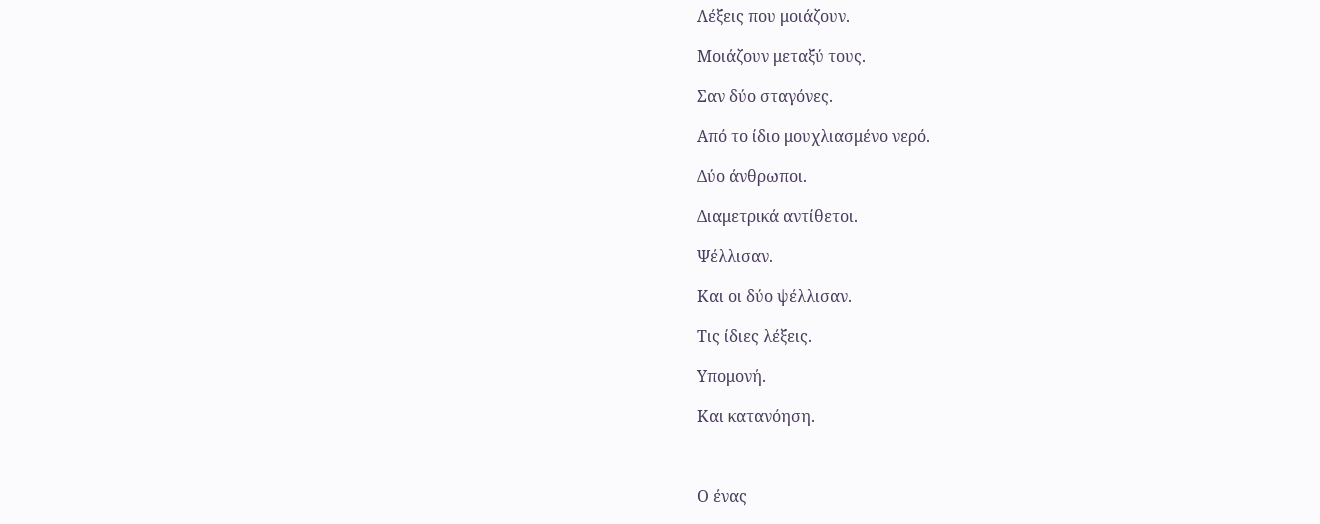Λέξεις που μοιάζουν.

Μοιάζουν μεταξύ τους.

Σαν δύο σταγόνες.

Από το ίδιο μουχλιασμένο νερό.

Δύο άνθρωποι.

Διαμετρικά αντίθετοι.

Ψέλλισαν.

Και οι δύο ψέλλισαν.

Τις ίδιες λέξεις.

Υπομονή.

Και κατανόηση.



Ο ένας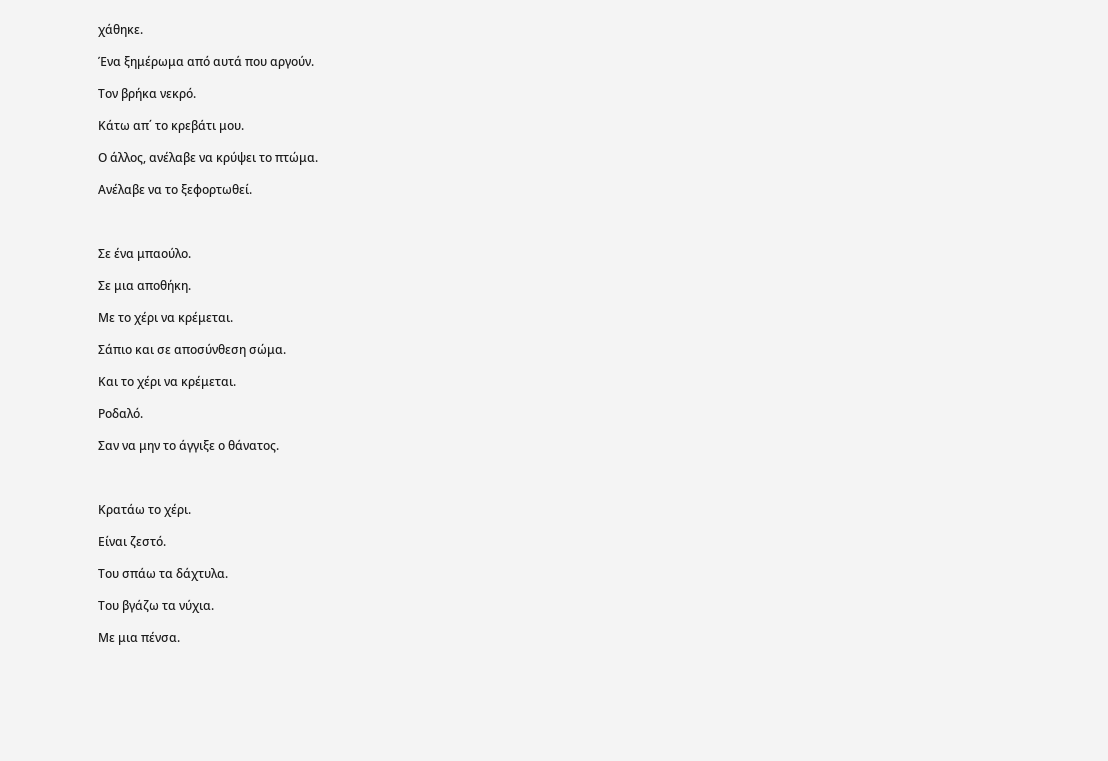χάθηκε.

Ένα ξημέρωμα από αυτά που αργούν.

Τον βρήκα νεκρό.

Κάτω απ΄ το κρεβάτι μου.

Ο άλλος, ανέλαβε να κρύψει το πτώμα.

Ανέλαβε να το ξεφορτωθεί.



Σε ένα μπαούλο.

Σε μια αποθήκη.

Με το χέρι να κρέμεται.

Σάπιο και σε αποσύνθεση σώμα.

Και το χέρι να κρέμεται.

Ροδαλό.

Σαν να μην το άγγιξε ο θάνατος.



Κρατάω το χέρι.

Είναι ζεστό.

Του σπάω τα δάχτυλα.

Του βγάζω τα νύχια.

Με μια πένσα.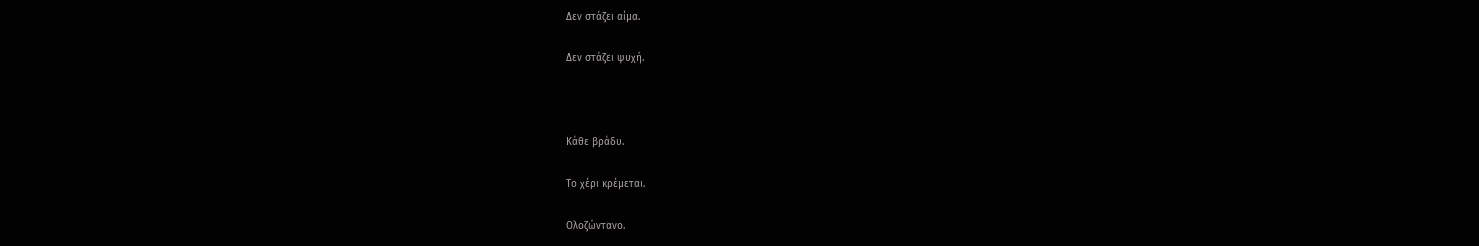Δεν στάζει αίμα.

Δεν στάζει ψυχή.



Κάθε βράδυ.

Το χέρι κρέμεται.

Ολοζώντανο.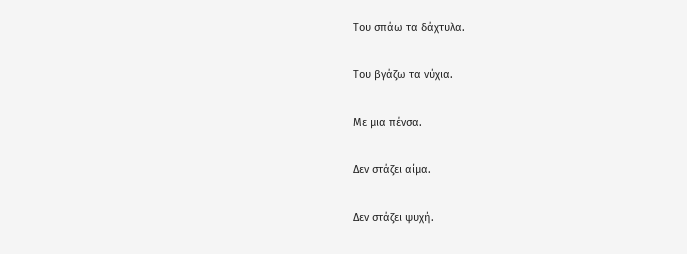Του σπάω τα δάχτυλα.

Του βγάζω τα νύχια.

Με μια πένσα.

Δεν στάζει αίμα.

Δεν στάζει ψυχή.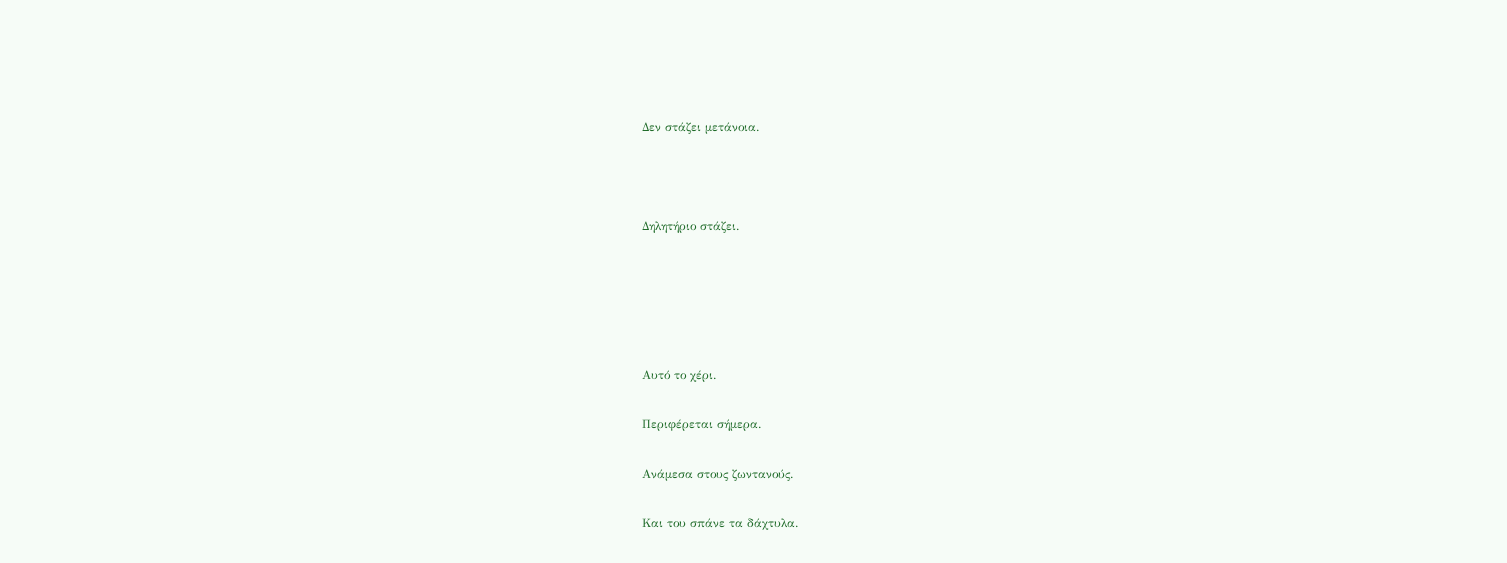Δεν στάζει μετάνοια.



Δηλητήριο στάζει.





Αυτό το χέρι.

Περιφέρεται σήμερα.

Ανάμεσα στους ζωντανούς.

Και του σπάνε τα δάχτυλα.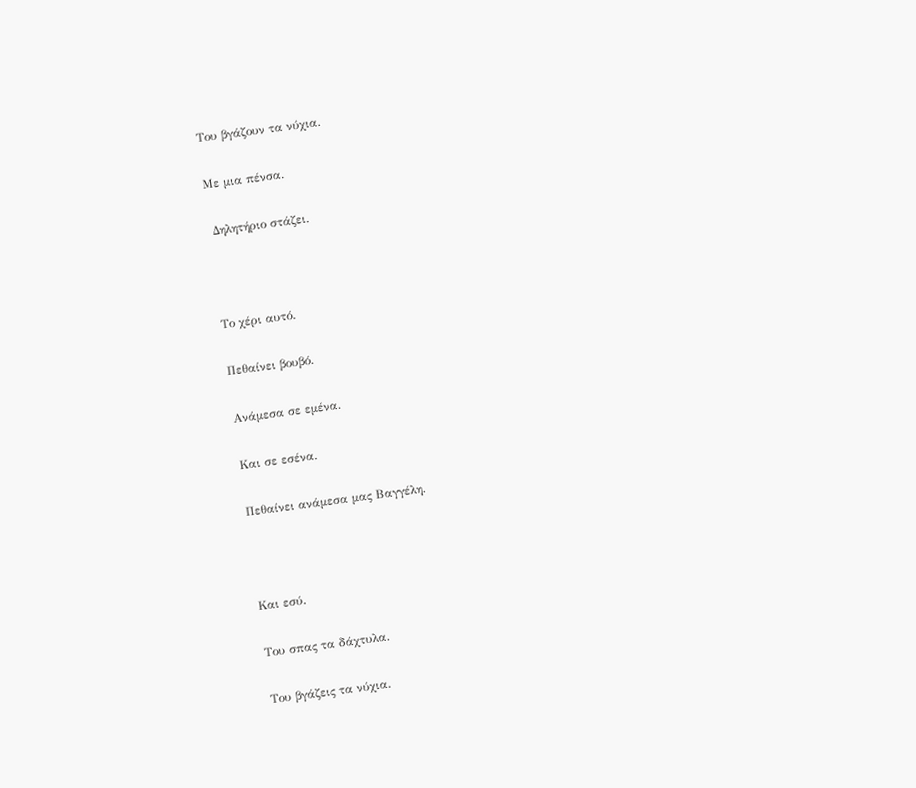Του βγάζουν τα νύχια.

Με μια πένσα.

 Δηλητήριο στάζει.



Το χέρι αυτό.

Πεθαίνει βουβό.

Ανάμεσα σε εμένα.

Και σε εσένα.

Πεθαίνει ανάμεσα μας Βαγγέλη.



Και εσύ.

Του σπας τα δάχτυλα.

Του βγάζεις τα νύχια.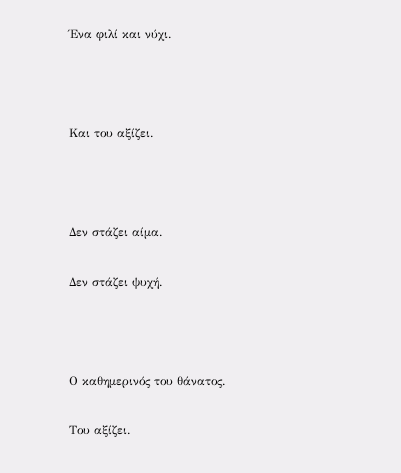Ένα φιλί και νύχι.



Και του αξίζει.



Δεν στάζει αίμα.

Δεν στάζει ψυχή.



Ο καθημερινός του θάνατος.

Του αξίζει.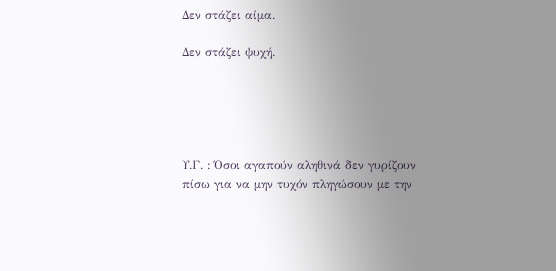Δεν στάζει αίμα.

Δεν στάζει ψυχή.





Υ.Γ. : Όσοι αγαπούν αληθινά δεν γυρίζουν πίσω για να μην τυχόν πληγώσουν με την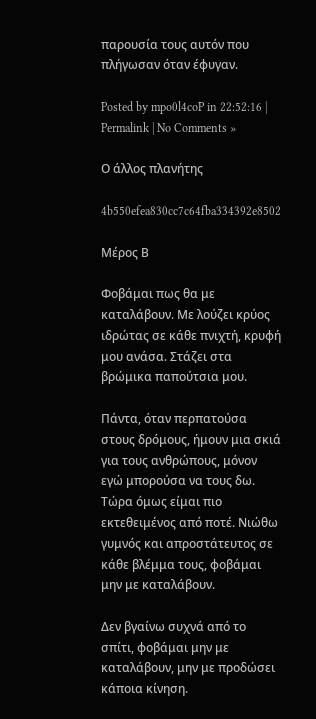παρουσία τους αυτόν που πλήγωσαν όταν έφυγαν.

Posted by mpo0l4coP in 22:52:16 | Permalink | No Comments »

Ο άλλος πλανήτης

4b550efea830cc7c64fba334392e8502

Μέρος Β

Φοβάμαι πως θα με καταλάβουν. Με λούζει κρύος ιδρώτας σε κάθε πνιχτή, κρυφή μου ανάσα. Στάζει στα βρώμικα παπούτσια μου.

Πάντα, όταν περπατούσα στους δρόμους, ήμουν μια σκιά για τους ανθρώπους, μόνον εγώ μπορούσα να τους δω. Τώρα όμως είμαι πιο εκτεθειμένος από ποτέ. Νιώθω γυμνός και απροστάτευτος σε κάθε βλέμμα τους, φοβάμαι μην με καταλάβουν.

Δεν βγαίνω συχνά από το σπίτι, φοβάμαι μην με καταλάβουν, μην με προδώσει κάποια κίνηση.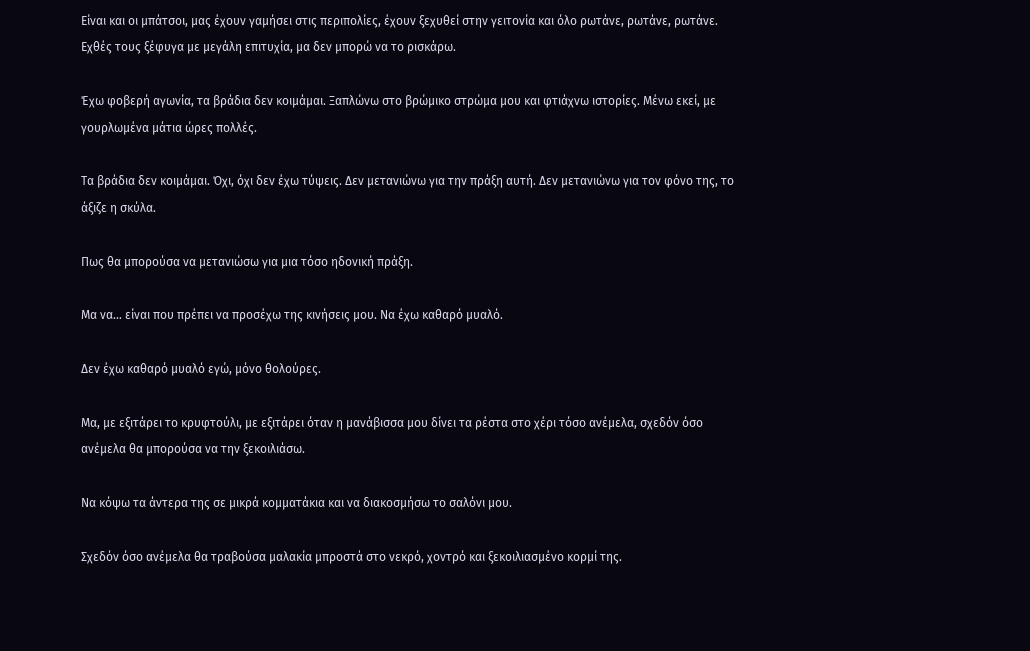Είναι και οι μπάτσοι, μας έχουν γαμήσει στις περιπολίες, έχουν ξεχυθεί στην γειτονία και όλο ρωτάνε, ρωτάνε, ρωτάνε. Εχθές τους ξέφυγα με μεγάλη επιτυχία, μα δεν μπορώ να το ρισκάρω.

Έχω φοβερή αγωνία, τα βράδια δεν κοιμάμαι. Ξαπλώνω στο βρώμικο στρώμα μου και φτιάχνω ιστορίες. Μένω εκεί, με γουρλωμένα μάτια ώρες πολλές.

Τα βράδια δεν κοιμάμαι. Όχι, όχι δεν έχω τύψεις. Δεν μετανιώνω για την πράξη αυτή. Δεν μετανιώνω για τον φόνο της, το άξιζε η σκύλα.

Πως θα μπορούσα να μετανιώσω για μια τόσο ηδονική πράξη.

Μα να… είναι που πρέπει να προσέχω της κινήσεις μου. Να έχω καθαρό μυαλό.

Δεν έχω καθαρό μυαλό εγώ, μόνο θολούρες.

Μα, με εξιτάρει το κρυφτούλι, με εξιτάρει όταν η μανάβισσα μου δίνει τα ρέστα στο χέρι τόσο ανέμελα, σχεδόν όσο ανέμελα θα μπορούσα να την ξεκοιλιάσω.

Να κόψω τα άντερα της σε μικρά κομματάκια και να διακοσμήσω το σαλόνι μου.

Σχεδόν όσο ανέμελα θα τραβούσα μαλακία μπροστά στο νεκρό, χοντρό και ξεκοιλιασμένο κορμί της.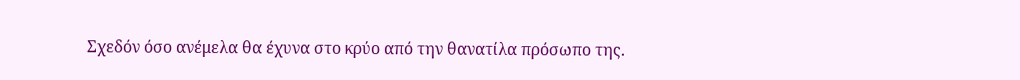Σχεδόν όσο ανέμελα θα έχυνα στο κρύο από την θανατίλα πρόσωπο της.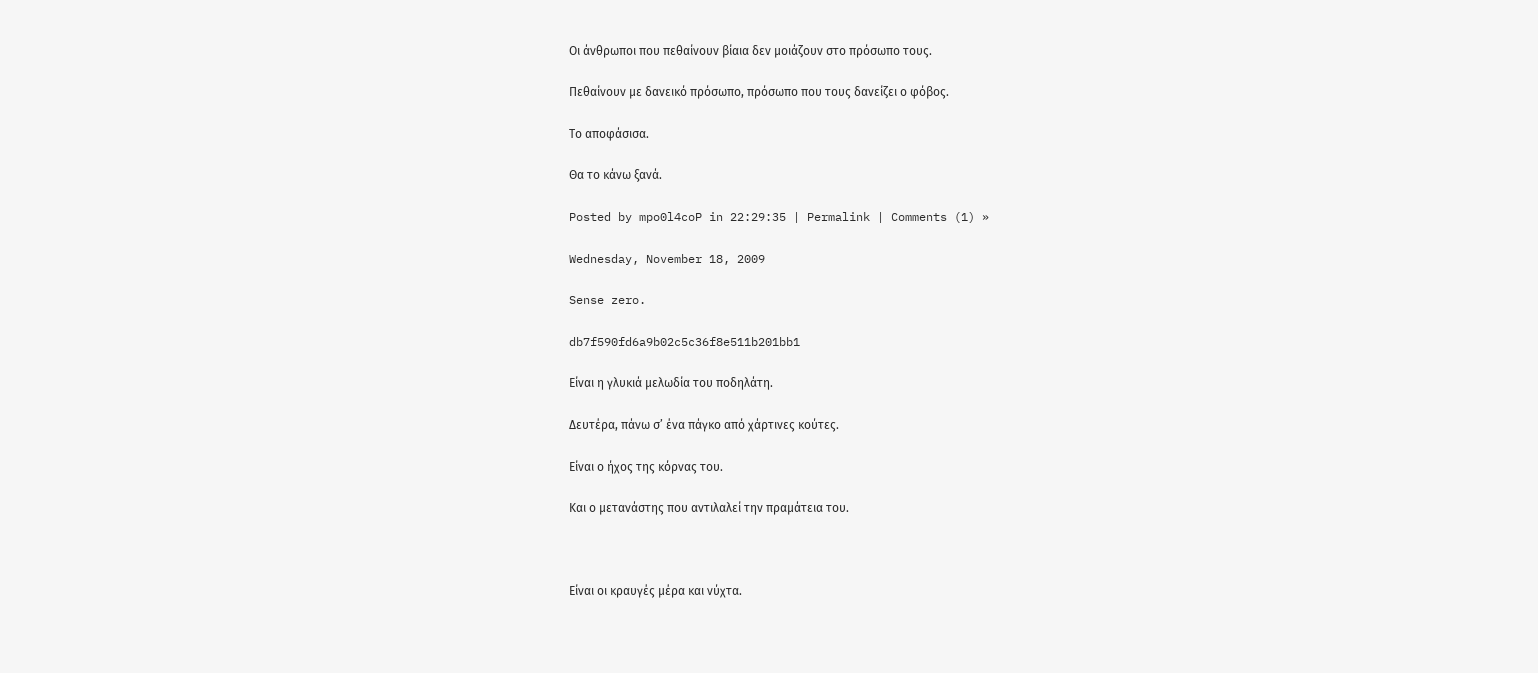Οι άνθρωποι που πεθαίνουν βίαια δεν μοιάζουν στο πρόσωπο τους.

Πεθαίνουν με δανεικό πρόσωπο, πρόσωπο που τους δανείζει ο φόβος.

Το αποφάσισα.

Θα το κάνω ξανά.

Posted by mpo0l4coP in 22:29:35 | Permalink | Comments (1) »

Wednesday, November 18, 2009

Sense zero.

db7f590fd6a9b02c5c36f8e511b201bb1

Είναι η γλυκιά μελωδία του ποδηλάτη.

Δευτέρα, πάνω σ’ ένα πάγκο από χάρτινες κούτες.

Είναι ο ήχος της κόρνας του.

Και ο μετανάστης που αντιλαλεί την πραμάτεια του.



Είναι οι κραυγές μέρα και νύχτα.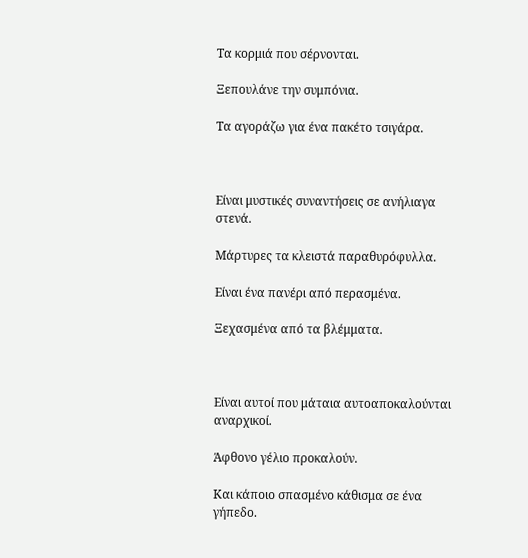Τα κορμιά που σέρνονται.

Ξεπουλάνε την συμπόνια.

Τα αγοράζω για ένα πακέτο τσιγάρα.



Είναι μυστικές συναντήσεις σε ανήλιαγα στενά.

Μάρτυρες τα κλειστά παραθυρόφυλλα.

Είναι ένα πανέρι από περασμένα.

Ξεχασμένα από τα βλέμματα.



Είναι αυτοί που μάταια αυτοαποκαλούνται αναρχικοί.

Άφθονο γέλιο προκαλούν.

Και κάποιο σπασμένο κάθισμα σε ένα γήπεδο.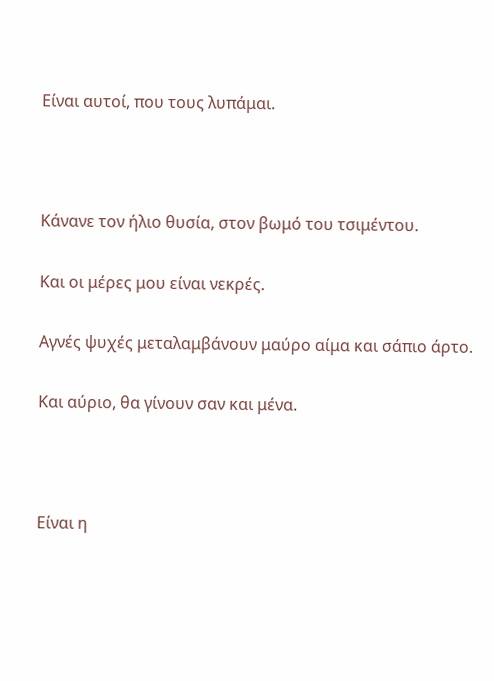Είναι αυτοί, που τους λυπάμαι.



Κάνανε τον ήλιο θυσία, στον βωμό του τσιμέντου.

Και οι μέρες μου είναι νεκρές.

Αγνές ψυχές μεταλαμβάνουν μαύρο αίμα και σάπιο άρτο.

Και αύριο, θα γίνουν σαν και μένα.



Είναι η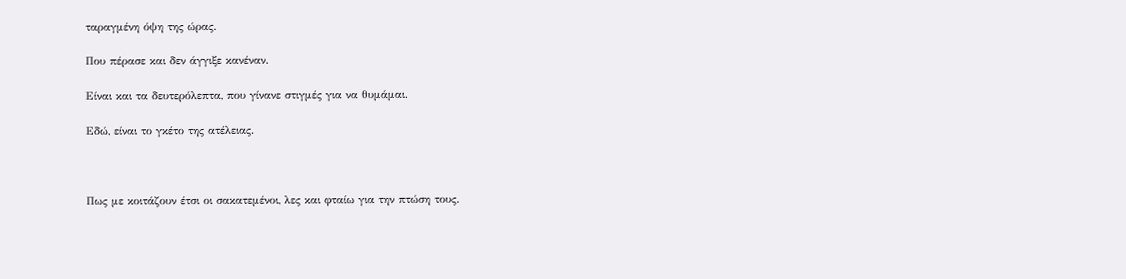ταραγμένη όψη της ώρας.

Που πέρασε και δεν άγγιξε κανέναν.

Είναι και τα δευτερόλεπτα, που γίνανε στιγμές για να θυμάμαι.

Εδώ, είναι το γκέτο της ατέλειας.



Πως με κοιτάζουν έτσι οι σακατεμένοι, λες και φταίω για την πτώση τους.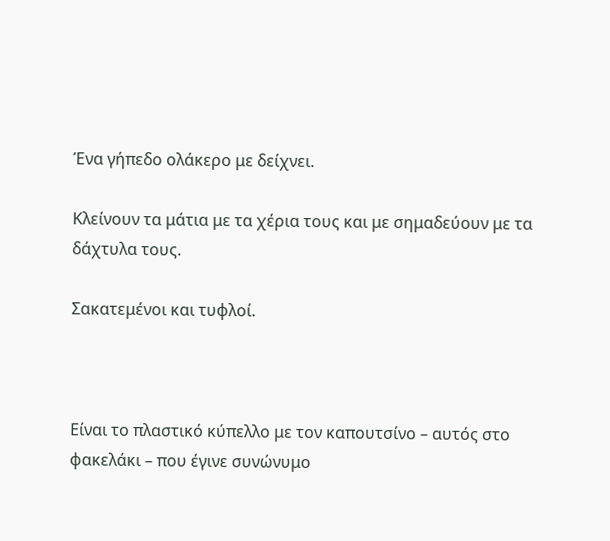Ένα γήπεδο ολάκερο με δείχνει.

Κλείνουν τα μάτια με τα χέρια τους και με σημαδεύουν με τα δάχτυλα τους.

Σακατεμένοι και τυφλοί.



Είναι το πλαστικό κύπελλο με τον καπουτσίνο – αυτός στο φακελάκι – που έγινε συνώνυμο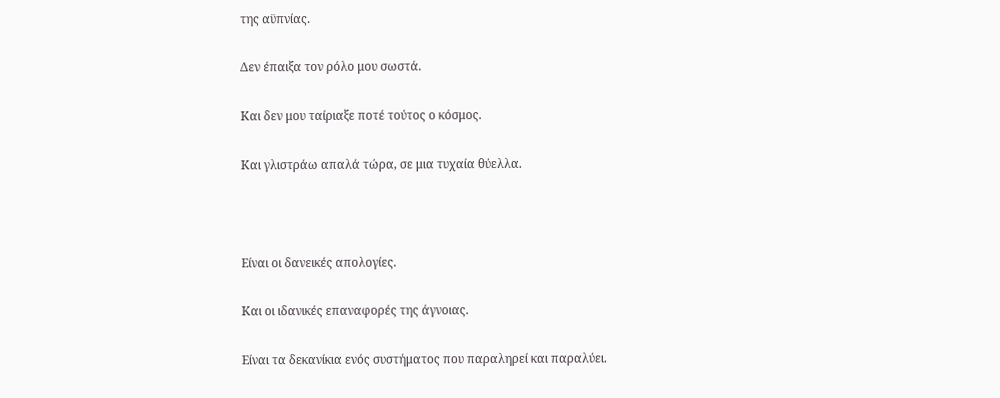της αϋπνίας.

Δεν έπαιξα τον ρόλο μου σωστά.

Και δεν μου ταίριαξε ποτέ τούτος ο κόσμος.

Και γλιστράω απαλά τώρα, σε μια τυχαία θύελλα.



Είναι οι δανεικές απολογίες.

Και οι ιδανικές επαναφορές της άγνοιας.

Είναι τα δεκανίκια ενός συστήματος που παραληρεί και παραλύει.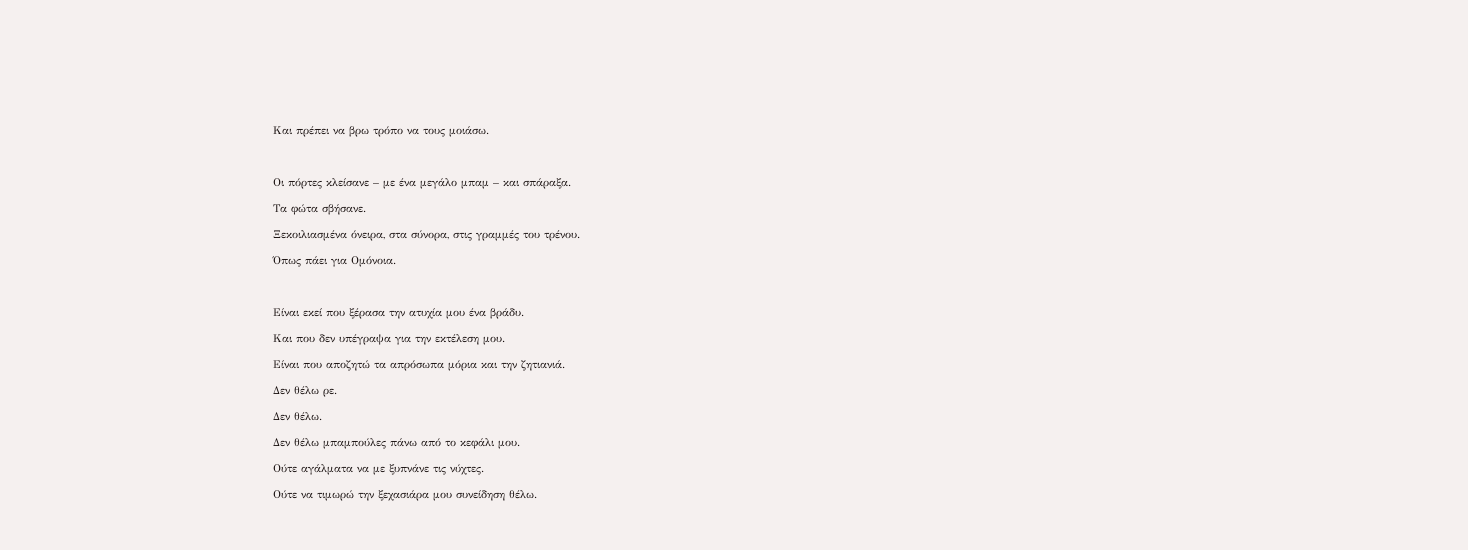Και πρέπει να βρω τρόπο να τους μοιάσω.



Οι πόρτες κλείσανε – με ένα μεγάλο μπαμ – και σπάραξα.

Τα φώτα σβήσανε.

Ξεκοιλιασμένα όνειρα, στα σύνορα, στις γραμμές του τρένου.

Όπως πάει για Ομόνοια.



Είναι εκεί που ξέρασα την ατυχία μου ένα βράδυ.

Και που δεν υπέγραψα για την εκτέλεση μου.

Είναι που αποζητώ τα απρόσωπα μόρια και την ζητιανιά.

Δεν θέλω ρε.

Δεν θέλω.

Δεν θέλω μπαμπούλες πάνω από το κεφάλι μου.

Ούτε αγάλματα να με ξυπνάνε τις νύχτες.

Ούτε να τιμωρώ την ξεχασιάρα μου συνείδηση θέλω.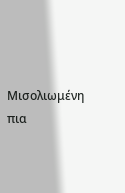Μισολιωμένη πια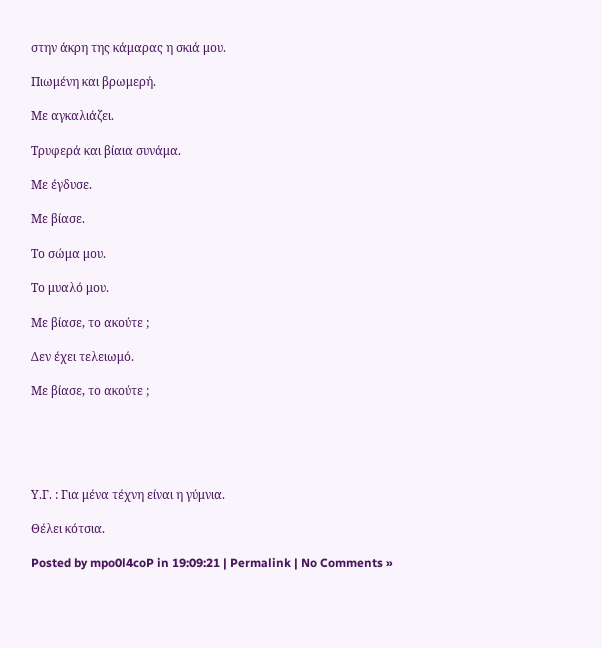στην άκρη της κάμαρας η σκιά μου.

Πιωμένη και βρωμερή.

Με αγκαλιάζει.

Τρυφερά και βίαια συνάμα.

Με έγδυσε.

Με βίασε.

Το σώμα μου.

Το μυαλό μου.

Με βίασε, το ακούτε ;

Δεν έχει τελειωμό.

Με βίασε, το ακούτε ;





Υ.Γ. : Για μένα τέχνη είναι η γύμνια.

Θέλει κότσια.

Posted by mpo0l4coP in 19:09:21 | Permalink | No Comments »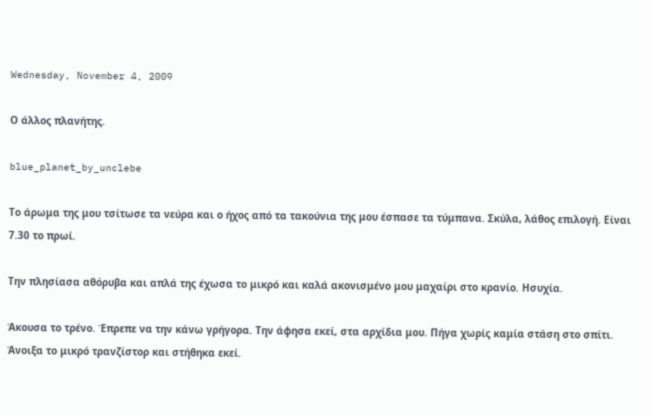Wednesday, November 4, 2009

Ο άλλος πλανήτης.

blue_planet_by_unclebe

Το άρωμα της μου τσίτωσε τα νεύρα και ο ήχος από τα τακούνια της μου έσπασε τα τύμπανα. Σκύλα, λάθος επιλογή. Είναι 7.30 το πρωί.

Την πλησίασα αθόρυβα και απλά της έχωσα το μικρό και καλά ακονισμένο μου μαχαίρι στο κρανίο. Ησυχία.

Άκουσα το τρένο. Έπρεπε να την κάνω γρήγορα. Την άφησα εκεί, στα αρχίδια μου. Πήγα χωρίς καμία στάση στο σπίτι. Άνοιξα το μικρό τρανζίστορ και στήθηκα εκεί.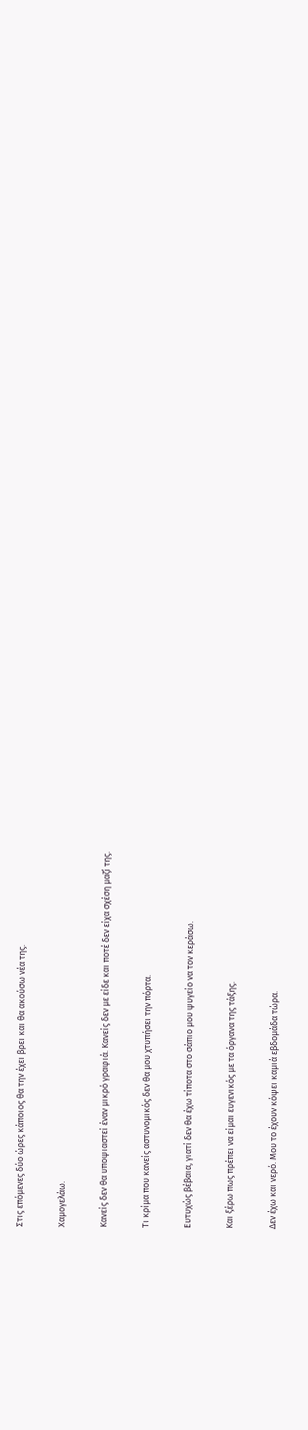Στις επόμενες δύο ώρες κάποιος θα την έχει βρει και θα ακούσω νέα της.

Χαμογελάω.

Κανείς δεν θα υποψιαστεί έναν μικρό γραφιά. Κανείς δεν με είδε και ποτέ δεν είχα σχέση μαζί της.

Τι κρίμα που κανείς αστυνομικός δεν θα μου χτυπήσει την πόρτα.

Ευτυχώς βέβαια, γιατί δεν θα έχω τίποτα στο σάπιο μου ψυγείο να τον κεράσω.

Και ξέρω πως πρέπει να είμαι ευγενικός με τα όργανα της τάξης.

Δεν έχω και νερό. Μου το έχουν κόψει καμιά εβδομάδα τώρα.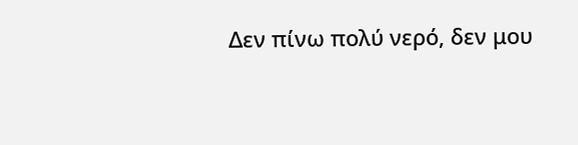Δεν πίνω πολύ νερό, δεν μου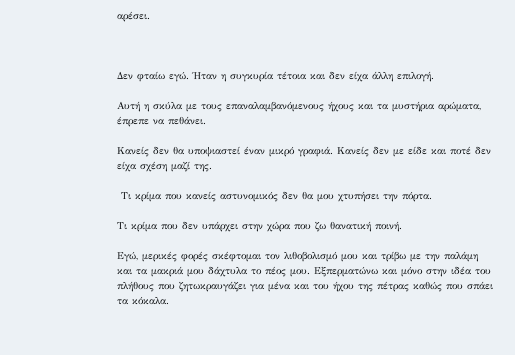αρέσει.



Δεν φταίω εγώ. Ήταν η συγκυρία τέτοια και δεν είχα άλλη επιλογή.

Αυτή η σκύλα με τους επαναλαμβανόμενους ήχους και τα μυστήρια αρώματα, έπρεπε να πεθάνει.

Κανείς δεν θα υποψιαστεί έναν μικρό γραφιά. Κανείς δεν με είδε και ποτέ δεν είχα σχέση μαζί της.

 Τι κρίμα που κανείς αστυνομικός δεν θα μου χτυπήσει την πόρτα.

Τι κρίμα που δεν υπάρχει στην χώρα που ζω θανατική ποινή.

Εγώ, μερικές φορές σκέφτομαι τον λιθοβολισμό μου και τρίβω με την παλάμη και τα μακριά μου δάχτυλα το πέος μου. Εξπερματώνω και μόνο στην ιδέα του πλήθους που ζητωκραυγάζει για μένα και του ήχου της πέτρας καθώς που σπάει τα κόκαλα.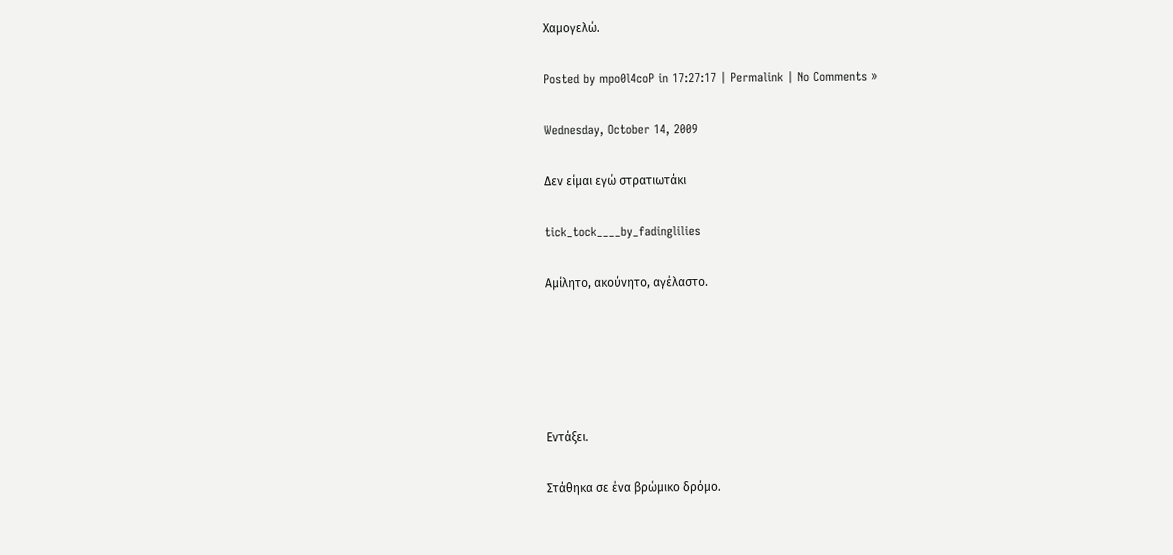Χαμογελώ.

Posted by mpo0l4coP in 17:27:17 | Permalink | No Comments »

Wednesday, October 14, 2009

Δεν είμαι εγώ στρατιωτάκι

tick_tock____by_fadinglilies

Αμίλητο, ακούνητο, αγέλαστο.





Εντάξει.

Στάθηκα σε ένα βρώμικο δρόμο.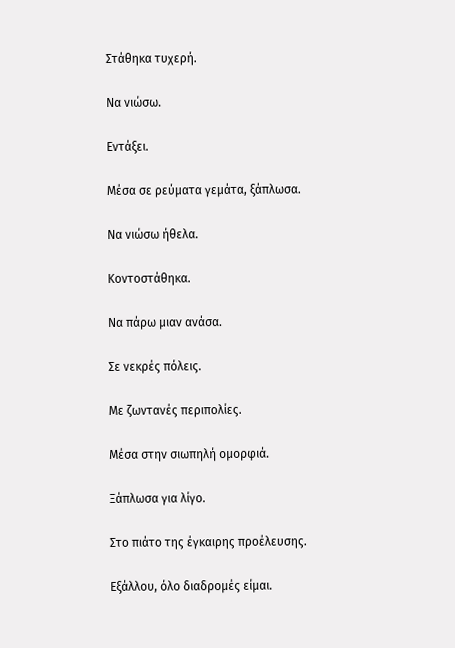Στάθηκα τυχερή.

Να νιώσω.

Εντάξει.

Μέσα σε ρεύματα γεμάτα, ξάπλωσα.

Να νιώσω ήθελα.

Κοντοστάθηκα.

Να πάρω μιαν ανάσα.

Σε νεκρές πόλεις.

Με ζωντανές περιπολίες.

Μέσα στην σιωπηλή ομορφιά.

Ξάπλωσα για λίγο.

Στο πιάτο της έγκαιρης προέλευσης.

Εξάλλου, όλο διαδρομές είμαι.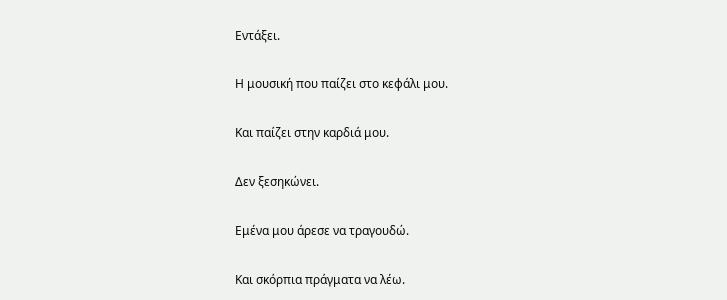Εντάξει.

Η μουσική που παίζει στο κεφάλι μου.

Και παίζει στην καρδιά μου.

Δεν ξεσηκώνει.

Εμένα μου άρεσε να τραγουδώ.

Και σκόρπια πράγματα να λέω.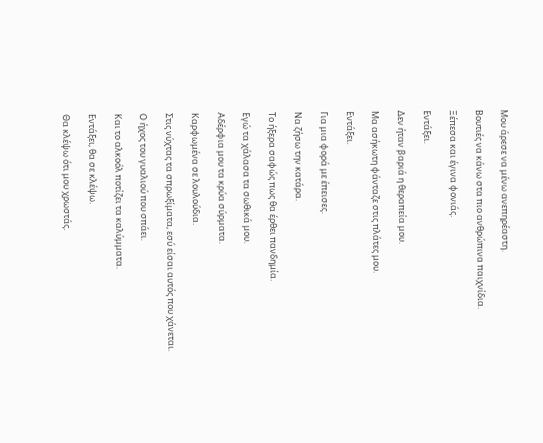Μου άρεσε να μένω ανεπηρέαστη.

Βουτιές να κάνω στα πιο ανθρώπινα παιχνίδια.

Ξέπεσα και έγινα φονιάς.

Εντάξει.

Δεν ήταν βαριά η θεραπεία μου.

Μα ασήκωτη φάνταζε στις πλάτες μου.

Εντάξει.

Για μια φορά με έπεισες.

Να ζήσω την κατάρα.

Το ήξερα σαφώς πως θα έρθει πανδημία.

Εγώ τα χάλασα τα σωθικά μου.

Αδέρφια μου τα κρύα σύρματα.

Καρφωμένα σε λουλούδια.

Στις νύχτας τα σπρωξίματα, εσύ είσαι αυτός που χάνεται.

Ο ήχος του γυαλιού που σπάει.

Και το αλκοόλ ποτίζει τα καλύμματα.

Εντάξει, θα σε κλέψω.

Θα κλέψω ότι μου χρωστάς.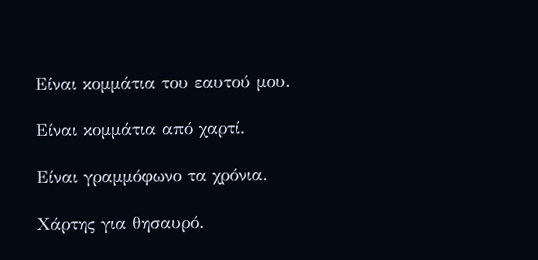Είναι κομμάτια του εαυτού μου.

Είναι κομμάτια από χαρτί.

Είναι γραμμόφωνο τα χρόνια.

Χάρτης για θησαυρό.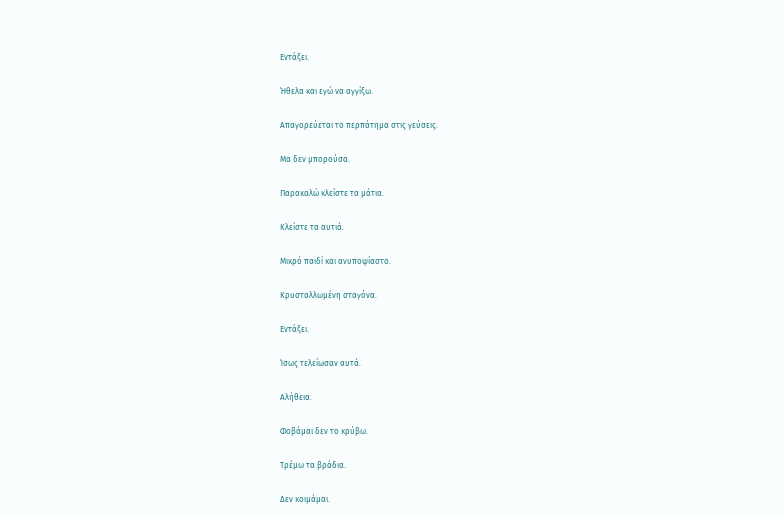Εντάξει.

Ήθελα και εγώ να αγγίξω.

Απαγορεύεται το περπάτημα στις γεύσεις.

Μα δεν μπορούσα.

Παρακαλώ κλείστε τα μάτια.

Κλείστε τα αυτιά.

Μικρό παιδί και ανυποψίαστο.

Κρυσταλλωμένη σταγόνα.

Εντάξει.

Ίσως τελείωσαν αυτά.

Αλήθεια.

Φοβάμαι δεν το κρύβω.

Τρέμω τα βράδια.

Δεν κοιμάμαι.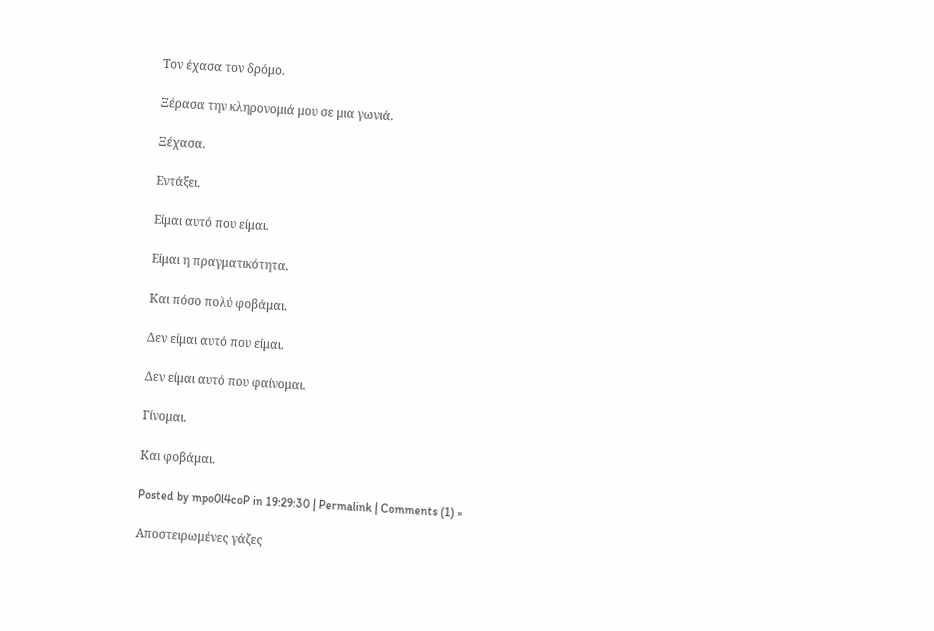Τον έχασα τον δρόμο.

Ξέρασα την κληρονομιά μου σε μια γωνιά.

Ξέχασα.

Εντάξει.

Είμαι αυτό που είμαι.

Είμαι η πραγματικότητα.

Και πόσο πολύ φοβάμαι.

Δεν είμαι αυτό που είμαι.

Δεν είμαι αυτό που φαίνομαι.

Γίνομαι.

Και φοβάμαι.

Posted by mpo0l4coP in 19:29:30 | Permalink | Comments (1) »

Αποστειρωμένες γάζες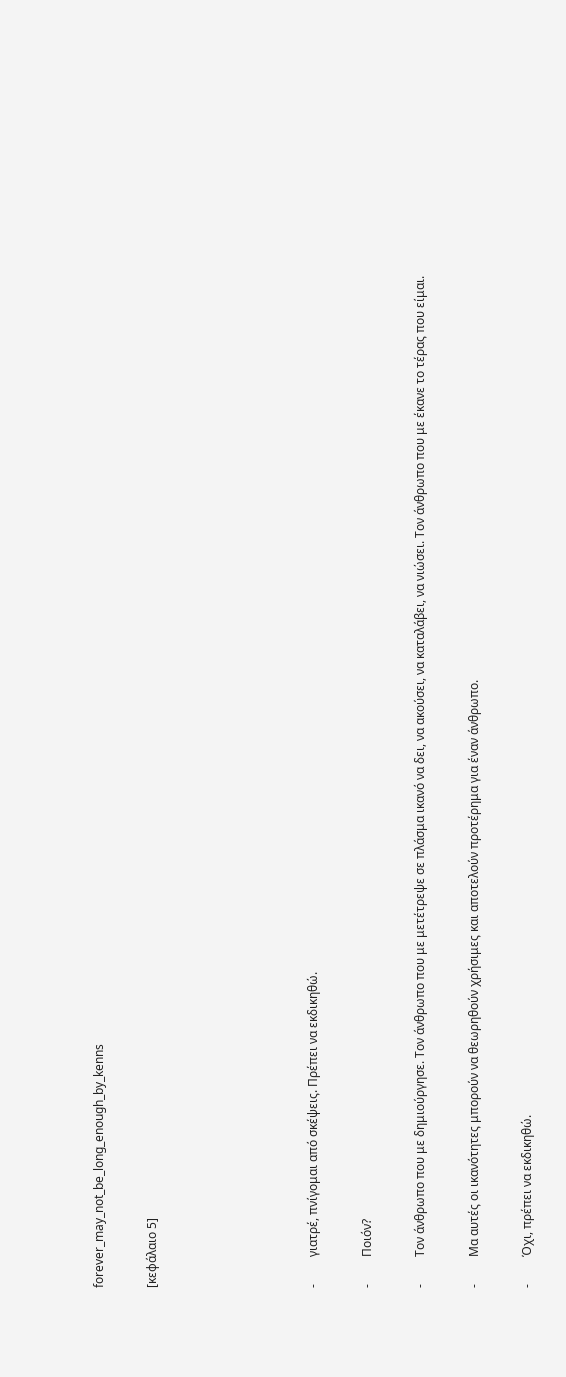forever_may_not_be_long_enough_by_kenns

[κεφάλαιο 5]





-         γιατρέ, πνίγομαι από σκέψεις. Πρέπει να εκδικηθώ.

-         Ποιόν?

-         Τον άνθρωπο που με δημιούργησε. Τον άνθρωπο που με μετέτρεψε σε πλάσμα ικανό να δει, να ακούσει, να καταλάβει, να νιώσει. Τον άνθρωπο που με έκανε το τέρας που είμαι.

-         Μα αυτές οι ικανότητες μπορούν να θεωρηθούν χρήσιμες και αποτελούν προτέρημα για έναν άνθρωπο.

-         Όχι, πρέπει να εκδικηθώ.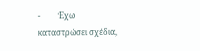-         Έχω καταστρώσει σχέδια,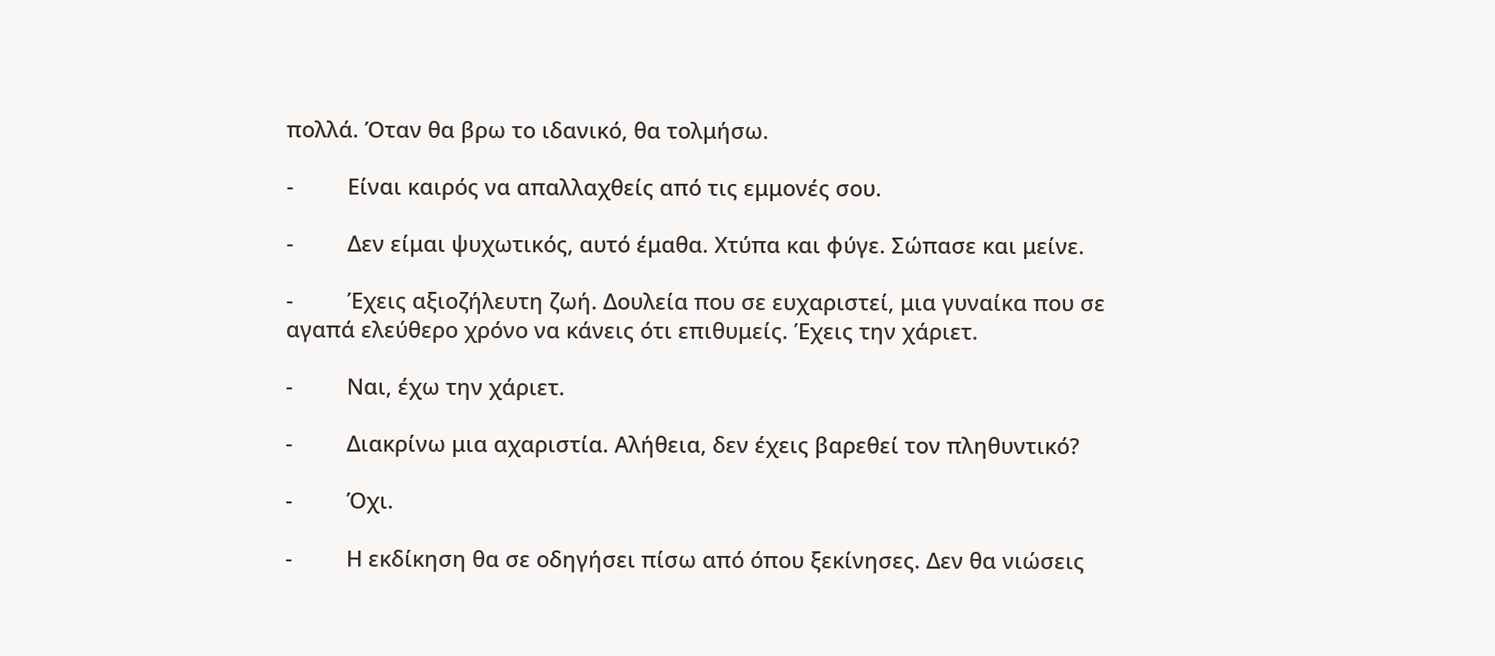πολλά. Όταν θα βρω το ιδανικό, θα τολμήσω.

-         Είναι καιρός να απαλλαχθείς από τις εμμονές σου.

-         Δεν είμαι ψυχωτικός, αυτό έμαθα. Χτύπα και φύγε. Σώπασε και μείνε.

-         Έχεις αξιοζήλευτη ζωή. Δουλεία που σε ευχαριστεί, μια γυναίκα που σε αγαπά ελεύθερο χρόνο να κάνεις ότι επιθυμείς. Έχεις την χάριετ.

-         Ναι, έχω την χάριετ.

-         Διακρίνω μια αχαριστία. Αλήθεια, δεν έχεις βαρεθεί τον πληθυντικό?

-         Όχι.

-         Η εκδίκηση θα σε οδηγήσει πίσω από όπου ξεκίνησες. Δεν θα νιώσεις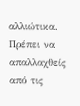αλλιώτικα. Πρέπει να απαλλαχθείς από τις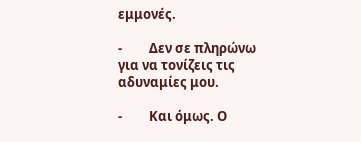εμμονές.

-         Δεν σε πληρώνω για να τονίζεις τις αδυναμίες μου.

-         Και όμως. Ο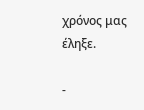χρόνος μας έληξε.

-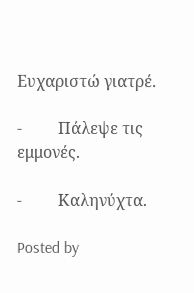Ευχαριστώ γιατρέ.

-         Πάλεψε τις εμμονές.

-         Καληνύχτα.

Posted by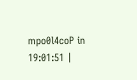mpo0l4coP in 19:01:51 |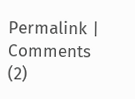Permalink | Comments (2)